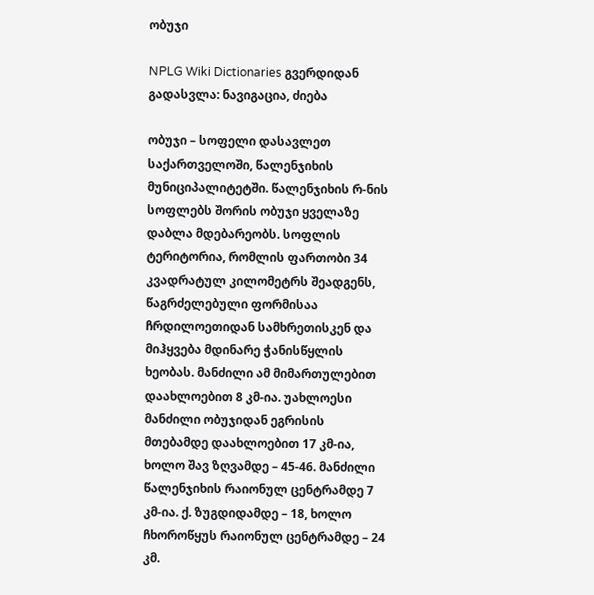ობუჯი

NPLG Wiki Dictionaries გვერდიდან
გადასვლა: ნავიგაცია, ძიება

ობუჯი – სოფელი დასავლეთ საქართველოში, წალენჯიხის მუნიციპალიტეტში. წალენჯიხის რ-ნის სოფლებს შორის ობუჯი ყველაზე დაბლა მდებარეობს. სოფლის ტერიტორია, რომლის ფართობი 34 კვადრატულ კილომეტრს შეადგენს, წაგრძელებული ფორმისაა ჩრდილოეთიდან სამხრეთისკენ და მიჰყვება მდინარე ჭანისწყლის ხეობას. მანძილი ამ მიმართულებით დაახლოებით 8 კმ-ია. უახლოესი მანძილი ობუჯიდან ეგრისის მთებამდე დაახლოებით 17 კმ-ია, ხოლო შავ ზღვამდე – 45-46. მანძილი წალენჯიხის რაიონულ ცენტრამდე 7 კმ-ია. ქ. ზუგდიდამდე – 18, ხოლო ჩხოროწყუს რაიონულ ცენტრამდე – 24 კმ.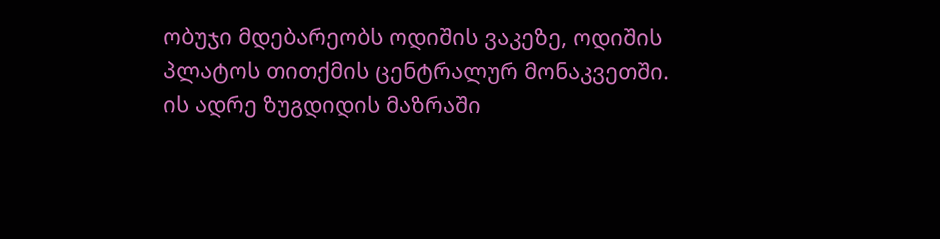ობუჯი მდებარეობს ოდიშის ვაკეზე, ოდიშის პლატოს თითქმის ცენტრალურ მონაკვეთში. ის ადრე ზუგდიდის მაზრაში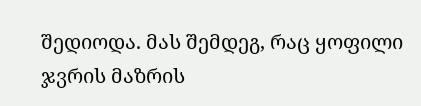შედიოდა. მას შემდეგ, რაც ყოფილი ჯვრის მაზრის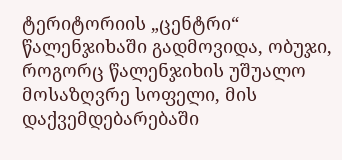ტერიტორიის „ცენტრი“ წალენჯიხაში გადმოვიდა, ობუჯი, როგორც წალენჯიხის უშუალო მოსაზღვრე სოფელი, მის დაქვემდებარებაში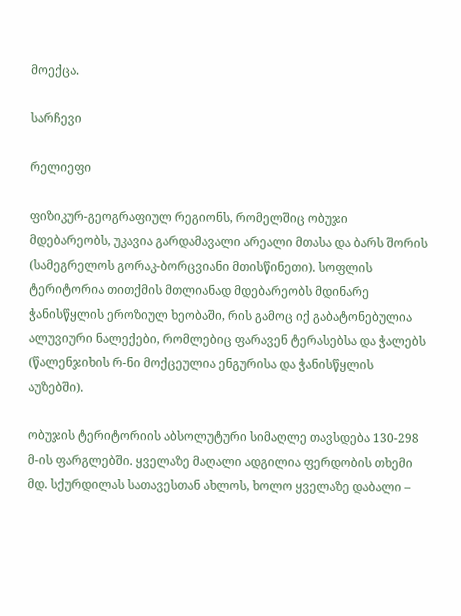მოექცა.

სარჩევი

რელიეფი

ფიზიკურ-გეოგრაფიულ რეგიონს, რომელშიც ობუჯი მდებარეობს, უკავია გარდამავალი არეალი მთასა და ბარს შორის (სამეგრელოს გორაკ-ბორცვიანი მთისწინეთი). სოფლის ტერიტორია თითქმის მთლიანად მდებარეობს მდინარე ჭანისწყლის ეროზიულ ხეობაში, რის გამოც იქ გაბატონებულია ალუვიური ნალექები, რომლებიც ფარავენ ტერასებსა და ჭალებს (წალენჯიხის რ-ნი მოქცეულია ენგურისა და ჭანისწყლის აუზებში).

ობუჯის ტერიტორიის აბსოლუტური სიმაღლე თავსდება 130-298 მ-ის ფარგლებში. ყველაზე მაღალი ადგილია ფერდობის თხემი მდ. სქურდილას სათავესთან ახლოს, ხოლო ყველაზე დაბალი –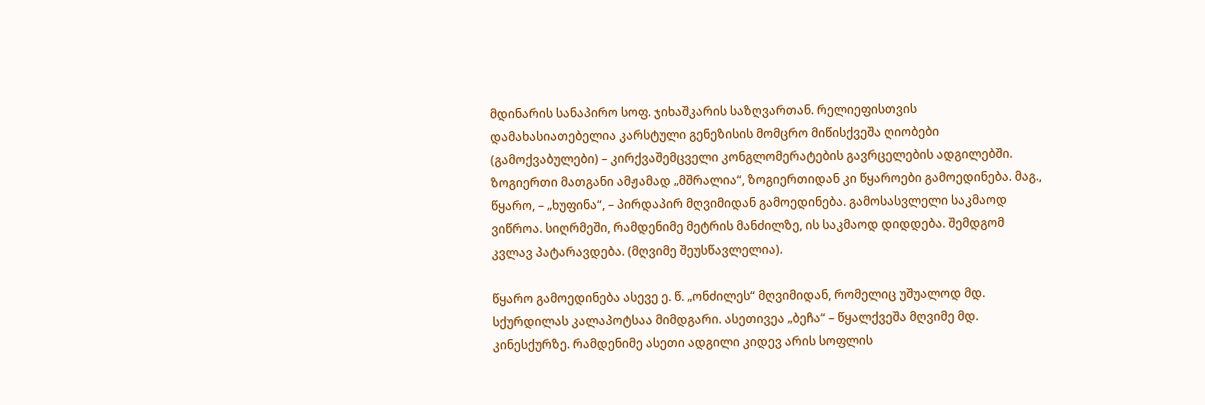მდინარის სანაპირო სოფ. ჯიხაშკარის საზღვართან. რელიეფისთვის დამახასიათებელია კარსტული გენეზისის მომცრო მიწისქვეშა ღიობები (გამოქვაბულები) – კირქვაშემცველი კონგლომერატების გავრცელების ადგილებში. ზოგიერთი მათგანი ამჟამად „მშრალია“, ზოგიერთიდან კი წყაროები გამოედინება. მაგ., წყარო, – „ხუფინა“, – პირდაპირ მღვიმიდან გამოედინება. გამოსასვლელი საკმაოდ ვიწროა. სიღრმეში, რამდენიმე მეტრის მანძილზე, ის საკმაოდ დიდდება. შემდგომ კვლავ პატარავდება. (მღვიმე შეუსწავლელია).

წყარო გამოედინება ასევე ე. წ. „ონძილეს“ მღვიმიდან, რომელიც უშუალოდ მდ. სქურდილას კალაპოტსაა მიმდგარი. ასეთივეა „ბეჩა“ – წყალქვეშა მღვიმე მდ. კინესქურზე. რამდენიმე ასეთი ადგილი კიდევ არის სოფლის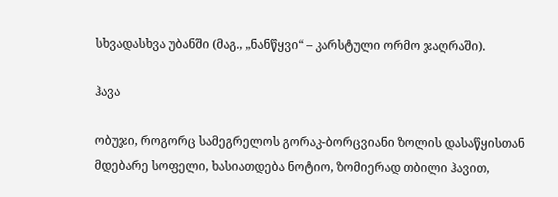სხვადასხვა უბანში (მაგ., „ნანწყვი“ – კარსტული ორმო ჯაღრაში).

ჰავა

ობუჯი, როგორც სამეგრელოს გორაკ-ბორცვიანი ზოლის დასაწყისთან მდებარე სოფელი, ხასიათდება ნოტიო, ზომიერად თბილი ჰავით,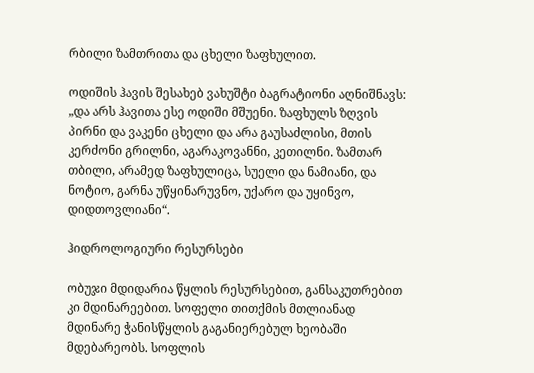რბილი ზამთრითა და ცხელი ზაფხულით.

ოდიშის ჰავის შესახებ ვახუშტი ბაგრატიონი აღნიშნავს: „და არს ჰავითა ესე ოდიში მშუენი. ზაფხულს ზღვის პირნი და ვაკენი ცხელი და არა გაუსაძლისი, მთის კერძონი გრილნი, აგარაკოვანნი, კეთილნი. ზამთარ თბილი, არამედ ზაფხულიცა, სუელი და ნამიანი, და ნოტიო, გარნა უწყინარუვნო, უქარო და უყინვო, დიდთოვლიანი“.

ჰიდროლოგიური რესურსები

ობუჯი მდიდარია წყლის რესურსებით, განსაკუთრებით კი მდინარეებით. სოფელი თითქმის მთლიანად მდინარე ჭანისწყლის გაგანიერებულ ხეობაში მდებარეობს. სოფლის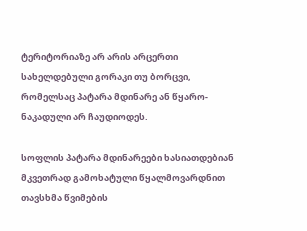ტერიტორიაზე არ არის არცერთი სახელდებული გორაკი თუ ბორცვი, რომელსაც პატარა მდინარე ან წყარო-ნაკადული არ ჩაუდიოდეს.

სოფლის პატარა მდინარეები ხასიათდებიან მკვეთრად გამოხატული წყალმოვარდნით თავსხმა წვიმების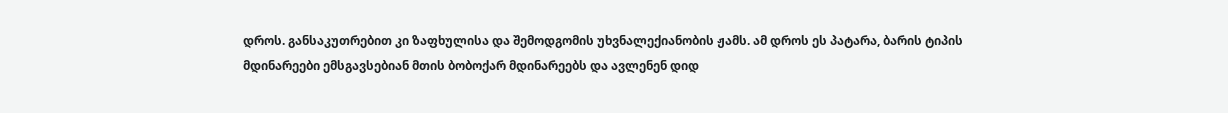დროს. განსაკუთრებით კი ზაფხულისა და შემოდგომის უხვნალექიანობის ჟამს. ამ დროს ეს პატარა, ბარის ტიპის მდინარეები ემსგავსებიან მთის ბობოქარ მდინარეებს და ავლენენ დიდ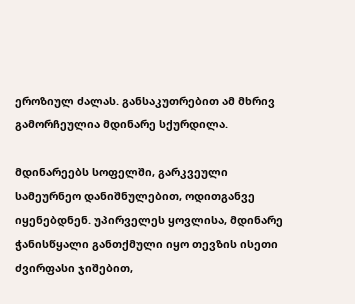ეროზიულ ძალას. განსაკუთრებით ამ მხრივ გამორჩეულია მდინარე სქურდილა.

მდინარეებს სოფელში, გარკვეული სამეურნეო დანიშნულებით, ოდითგანვე იყენებდნენ. უპირველეს ყოვლისა, მდინარე ჭანისწყალი განთქმული იყო თევზის ისეთი ძვირფასი ჯიშებით,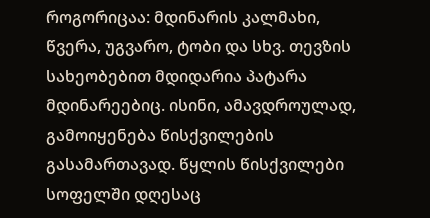როგორიცაა: მდინარის კალმახი, წვერა, უგვარო, ტობი და სხვ. თევზის სახეობებით მდიდარია პატარა მდინარეებიც. ისინი, ამავდროულად, გამოიყენება წისქვილების გასამართავად. წყლის წისქვილები სოფელში დღესაც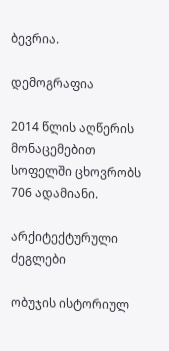ბევრია.

დემოგრაფია

2014 წლის აღწერის მონაცემებით სოფელში ცხოვრობს 706 ადამიანი.

არქიტექტურული ძეგლები

ობუჯის ისტორიულ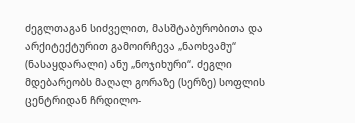ძეგლთაგან სიძველით, მასშტაბურობითა და არქიტექტურით გამოირჩევა „ნაოხვამუ“ (ნასაყდარალი) ანუ „ნოჯიხური“. ძეგლი მდებარეობს მაღალ გორაზე (სერზე) სოფლის ცენტრიდან ჩრდილო-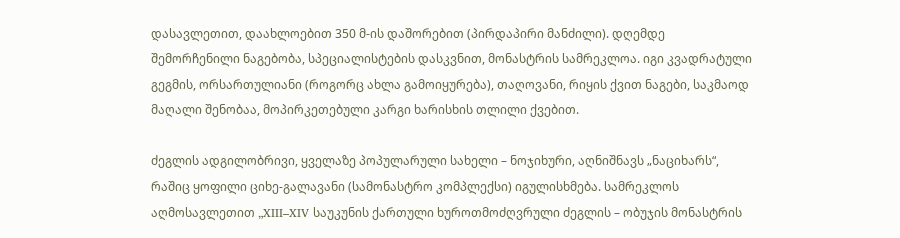დასავლეთით, დაახლოებით 350 მ-ის დაშორებით (პირდაპირი მანძილი). დღემდე შემორჩენილი ნაგებობა, სპეციალისტების დასკვნით, მონასტრის სამრეკლოა. იგი კვადრატული გეგმის, ორსართულიანი (როგორც ახლა გამოიყურება), თაღოვანი, რიყის ქვით ნაგები, საკმაოდ მაღალი შენობაა, მოპირკეთებული კარგი ხარისხის თლილი ქვებით.

ძეგლის ადგილობრივი, ყველაზე პოპულარული სახელი – ნოჯიხური, აღნიშნავს „ნაციხარს“, რაშიც ყოფილი ციხე-გალავანი (სამონასტრო კომპლექსი) იგულისხმება. სამრეკლოს აღმოსავლეთით „XIII–XIV საუკუნის ქართული ხუროთმოძღვრული ძეგლის – ობუჯის მონასტრის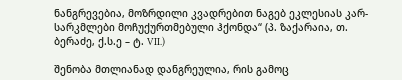ნანგრევებია, მოზრდილი კვადრებით ნაგებ ეკლესიას კარ-სარკმლები მოჩუქურთმებული ჰქონდა“ (პ. ზაქარაია, თ. ბერაძე, ქ.ს.ე – ტ. VII.)

შენობა მთლიანად დანგრეულია, რის გამოც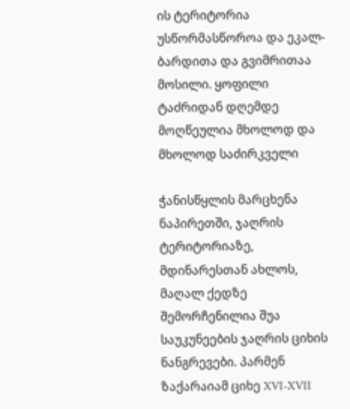ის ტერიტორია უსწორმასწოროა და ეკალ-ბარდითა და გვიმრითაა მოსილი. ყოფილი ტაძრიდან დღემდე მოღწეულია მხოლოდ და მხოლოდ საძირკველი

ჭანისწყლის მარცხენა ნაპირეთში, ჯაღრის ტერიტორიაზე, მდინარესთან ახლოს, მაღალ ქედზე შემორჩენილია შუა საუკუნეების ჯაღრის ციხის ნანგრევები. პარმენ ზაქარაიამ ციხე XVI-XVII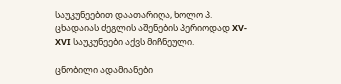საუკუნეებით დაათარიღა, ხოლო პ. ცხადაიას ძეგლის აშენების პერიოდად XV-XVI საუკუნეები აქვს მიჩნეული.

ცნობილი ადამიანები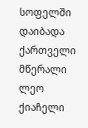სოფელში დაიბადა ქართველი მწერალი ლეო ქიაჩელი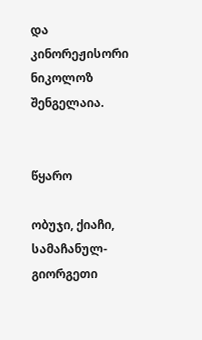და კინორეჟისორი ნიკოლოზ შენგელაია.


წყარო

ობუჯი, ქიაჩი, სამაჩანულ-გიორგეთი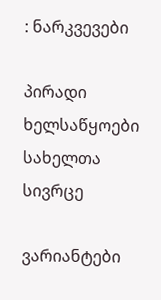: ნარკვევები

პირადი ხელსაწყოები
სახელთა სივრცე

ვარიანტები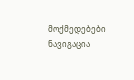მოქმედებები
ნავიგაცია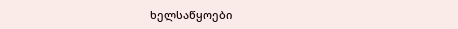ხელსაწყოები